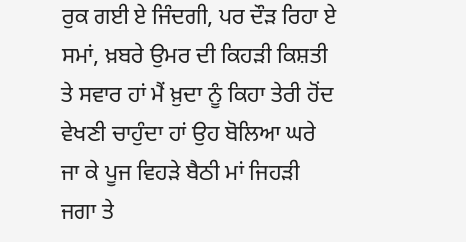ਰੁਕ ਗਈ ਏ ਜਿੰਦਗੀ, ਪਰ ਦੌੜ ਰਿਹਾ ਏ ਸਮਾਂ, ਖ਼ਬਰੇ ਉਮਰ ਦੀ ਕਿਹੜੀ ਕਿਸ਼ਤੀ ਤੇ ਸਵਾਰ ਹਾਂ ਮੈਂ ਖ਼ੁਦਾ ਨੂੰ ਕਿਹਾ ਤੇਰੀ ਹੋਂਦ ਵੇਖਣੀ ਚਾਹੁੰਦਾ ਹਾਂ ਉਹ ਬੋਲਿਆ ਘਰੇ ਜਾ ਕੇ ਪੂਜ ਵਿਹੜੇ ਬੈਠੀ ਮਾਂ ਜਿਹੜੀ ਜਗਾ ਤੇ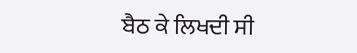ਬੈਠ ਕੇ ਲਿਖਦੀ ਸੀ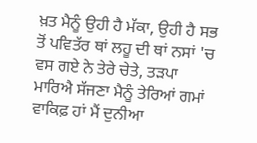ਖ਼ਤ ਮੈਨੂੰ ਉਹੀ ਹੈ ਮੱਕਾ, ਉਹੀ ਹੈ ਸਭ ਤੋਂ ਪਵਿਤੱਰ ਥਾਂ ਲਹੂ ਦੀ ਥਾਂ ਨਸਾਂ 'ਚ ਵਸ ਗਏ ਨੇ ਤੇਰੇ ਚੇਤੇ, ਤੜਪਾ ਮਾਰਿਐ ਸੱਜਣਾ ਮੈਨੂੰ ਤੇਰਿਆਂ ਗਮਾਂ ਵਾਕਿਫ਼ ਹਾਂ ਮੈਂ ਦੁਨੀਆ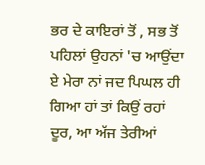ਭਰ ਦੇ ਕਾਇਰਾਂ ਤੋਂ , ਸਭ ਤੋਂ ਪਹਿਲਾਂ ਉਹਨਾਂ 'ਚ ਆਉਂਦਾ ਏ ਮੇਰਾ ਨਾਂ ਜਦ ਪਿਘਲ ਹੀ ਗਿਆ ਹਾਂ ਤਾਂ ਕਿਉਂ ਰਹਾਂ ਦੂਰ, ਆ ਅੱਜ ਤੇਰੀਆਂ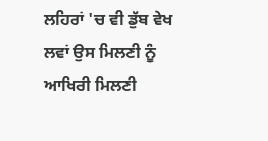ਲਹਿਰਾਂ 'ਚ ਵੀ ਡੁੱਬ ਵੇਖ ਲਵਾਂ ਉਸ ਮਿਲਣੀ ਨੂੰ ਆਖਿਰੀ ਮਿਲਣੀ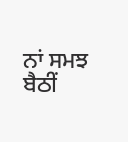ਨਾਂ ਸਮਝ ਬੈਠੀਂ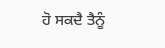ਹੋ ਸਕਦੈ ਤੈਨੂੰ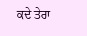ਕਦੇ ਤੇਰਾ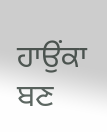ਹਾਉਂਕਾ ਬਣ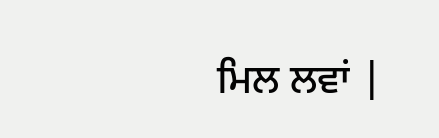ਮਿਲ ਲਵਾਂ |